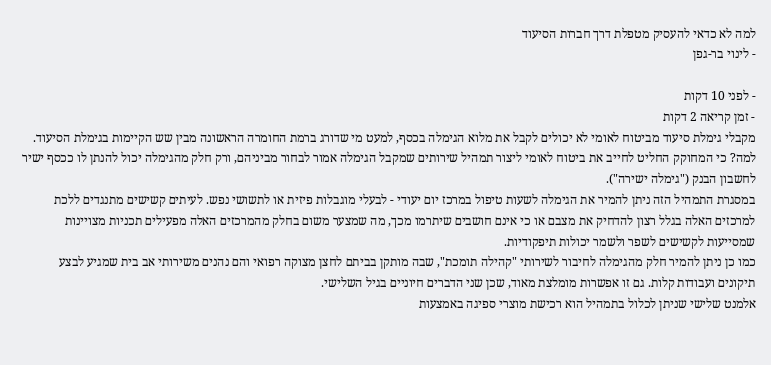למה לא כדאי להעסיק מטפלת דרך חברות הסיעוד
- לינוי בר-גפן

- לפני 10 דקות
- זמן קריאה 2 דקות
מקבלי גימלת סיעוד מביטוח לאומי לא יכולים לקבל את מלוא הגימלה בכסף, למעט מי שדורג ברמת החומרה הראשונה מבין שש הקיימות בגימלת הסיעוד. למה? כי המחוקק החליט לחייב את ביטוח לאומי ליצור תמהיל שירותים שמקבל הגימלה אמור לבחור מביניהם, ורק חלק מהגימלה יכול להנתן לו ככסף ישיר לחשבון הבנק ("גימלה ישירה").
במסגרת התמהיל הזה ניתן להמיר את הגימלה לשעות טיפול במרכז יום יעודי - לבעלי מוגבלות פיזית או לתשושי נפש. לעיתים קשישים מתנגדים ללכת למרכזים האלה בגלל רצון להדחיק את מצבם או כי אינם חושבים שיתרמו מכך, מה שמצער משום בחלק מהמרכזים האלה מפעילים תכניות מצויינות שמסייעות לקשישים לשפר ולשמר יכולות תיפקודיות.
כמו כן ניתן להמיר חלק מהגימלה לחיבור לשירותי "קהילה תומכת", שבה מותקן בביתם לחצן מצוקה רפואי והם נהנים משירותי אב בית שמגיע לבצע תיקונים ועבודות קלות. גם זו אפשרות מומלצת מאוד, שכן שני הדברים חיוניים בגיל השלישי.
אלמנט שלישי שניתן לכלול בתמהיל הוא רכישת מוצרי ספיגה באמצעות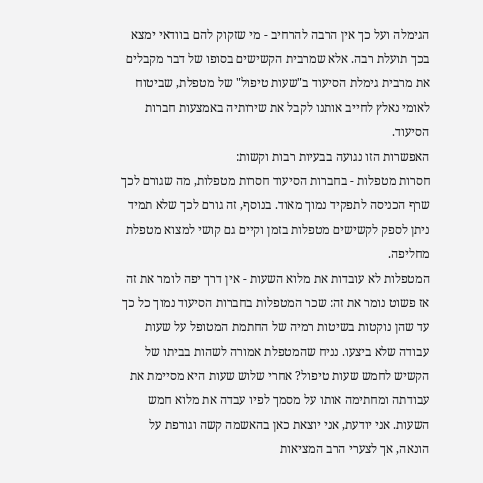הגימלה ועל כך אין הרבה להרחיב - מי שזקוק להם בוודאי ימצא בכך תועלת רבה. אלא שמרבית הקשישים בסופו של דבר מקבלים את מרבית גימלת הסיעוד ב"שעות טיפול" של מטפלת, שביטוח לאומי נאלץ לחייב אותנו לקבל את שירותיה באמצעות חברות הסיעוד.
האפשרות הזו נגועה בבעיות רבות וקשות:
חסרות מטפלות - בחברות הסיעוד חסרות מטפלות, מה שגורם לכך שרף הכניסה לתפקיד נמוך מאוד. בנוסף, זה גורם לכך שלא תמיד ניתן לספק לקשישים מטפלות בזמן וקיים גם קושי למצוא מטפלת מחליפה.
המטפלות לא עובדות את מלוא השעות - אין דרך יפה לומר את זה אז פשוט נומר את זה: שכר המטפלות בחברות הסיעוד נמוך כל כך עד שהן נוקטות בשיטות רמיה של החתמת המטופל על שעות עבודה שלא ביצעו. נניח שהמטפלת אמורה לשהות בביתו של הקשיש לחמש שעות טיפול? אחרי שלוש שעות היא מסיימת את עבודתה ומחתימה אותו על מסמך לפיו עבדה את מלוא חמש השעות. אני יודעת, אני יוצאת כאן בהאשמה קשה וגורפת על הונאה, אך לצערי הרב המציאות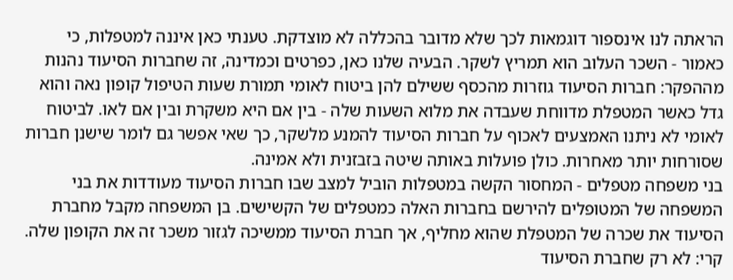הראתה לנו אינספור דוגמאות לכך שלא מדובר בהכללה לא מוצדקת. טענתי כאן איננה למטפלות, כי כאמור - השכר העלוב הוא תמריץ לשקר. הבעיה שלנו כאן, כפרטים וכמדינה, זה שחברות הסיעוד נהנות מההפקר: חברות הסיעוד גוזרות מהכסף ששילם להן ביטוח לאומי תמורת שעות הטיפול קופון נאה והוא גדל כאשר המטפלת מדווחת שעבדה את מלוא השעות שלה - בין אם היא משקרת ובין אם לאו. לביטוח לאומי לא ניתנו האמצעים לאכוף על חברות הסיעוד להמנע מלשקר, כך שאי אפשר גם לומר שישנן חברות שסורחות יותר מאחרות. כולן פועלות באותה שיטה בזבזנית ולא אמינה.
בני משפחה מטפלים - המחסור הקשה במטפלות הוביל למצב שבו חברות הסיעוד מעודדות את בני המשפחה של המטופלים להירשם בחברות האלה כמטפלים של הקשישים. בן המשפחה מקבל מחברת הסיעוד את שכרה של המטפלת שהוא מחליף, אך חברת הסיעוד ממשיכה לגזור משכר זה את הקופון שלה. קרי: לא רק שחברת הסיעוד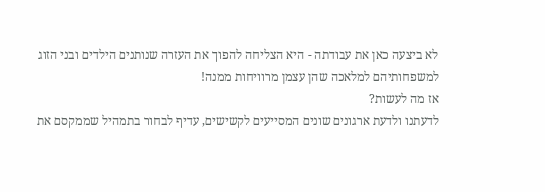לא ביצעה כאן את עבודתה - היא הצליחה להפוך את העזרה שנותנים הילדים ובני הזוג למשפחותיהם למלאכה שהן עצמן מרוויחות ממנה!
אז מה לעשות?
לדעתנו ולדעת ארגונים שונים המסייעים לקשישים, עדיף לבחור בתמהיל שממקסם את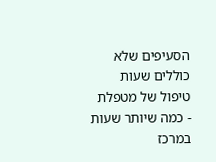הסעיפים שלא כוללים שעות טיפול של מטפלת - כמה שיותר שעות במרכז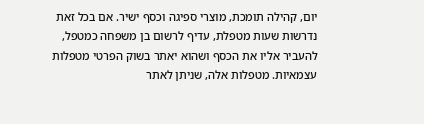יום, קהילה תומכת, מוצרי ספיגה וכסף ישיר. אם בכל זאת נדרשות שעות מטפלת, עדיף לרשום בן משפחה כמטפל, להעביר אליו את הכסף ושהוא יאתר בשוק הפרטי מטפלות עצמאיות. מטפלות אלה, שניתן לאתר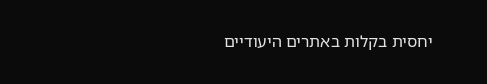יחסית בקלות באתרים היעודיים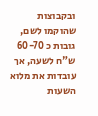ובקבוצות שהוקמו לשם, גובות כ 60-70 ש"ח לשעה, אך עובדות את מלוא השעות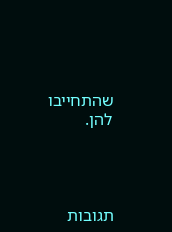שהתחייבו להן.




תגובות